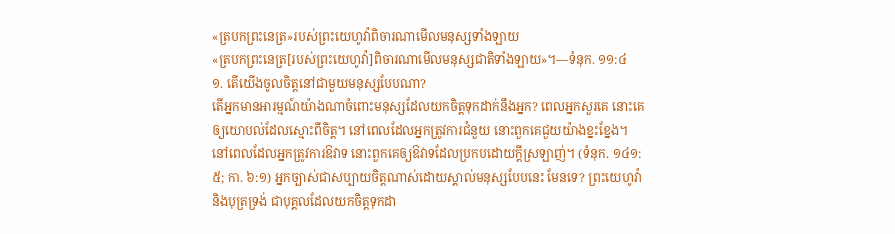«ត្របកព្រះនេត្រ»របស់ព្រះយេហូវ៉ាពិចារណាមើលមនុស្សទាំងឡាយ
«ត្របកព្រះនេត្រ[របស់ព្រះយេហូវ៉ា]ពិចារណាមើលមនុស្សជាតិទាំងឡាយ»។—ទំនុក. ១១:៤
១. តើយើងចូលចិត្តនៅជាមួយមនុស្សបែបណា?
តើអ្នកមានអារម្មណ៍យ៉ាងណាចំពោះមនុស្សដែលយកចិត្តទុកដាក់នឹងអ្នក? ពេលអ្នកសួរគេ នោះគេឲ្យយោបល់ដែលស្មោះពីចិត្ត។ នៅពេលដែលអ្នកត្រូវការជំនួយ នោះពួកគេជួយយ៉ាងខ្នះខ្នែង។ នៅពេលដែលអ្នកត្រូវការឱវាទ នោះពួកគេឲ្យឱវាទដែលប្រកបដោយក្ដីស្រឡាញ់។ (ទំនុក. ១៤១:៥; កា. ៦:១) អ្នកច្បាស់ជាសប្បាយចិត្តណាស់ដោយស្គាល់មនុស្សបែបនេះ មែនទេ? ព្រះយេហូវ៉ានិងបុត្រទ្រង់ ជាបុគ្គលដែលយកចិត្តទុកដា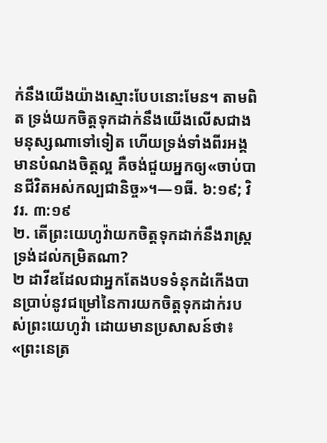ក់នឹងយើងយ៉ាងស្មោះបែបនោះមែន។ តាមពិត ទ្រង់យកចិត្តទុកដាក់នឹងយើងលើសជាងមនុស្សណាទៅទៀត ហើយទ្រង់ទាំងពីរអង្គមានបំណងចិត្តល្អ គឺចង់ជួយអ្នកឲ្យ«ចាប់បានជីវិតអស់កល្បជានិច្ច»។—១ធី. ៦:១៩; វិវរ. ៣:១៩
២. តើព្រះយេហូវ៉ាយកចិត្តទុកដាក់នឹងរាស្ត្រទ្រង់ដល់កម្រិតណា?
២ ដាវីឌដែលជាអ្នកតែងបទទំនុកដំកើងបានប្រាប់នូវជម្រៅនៃការយកចិត្តទុកដាក់របស់ព្រះយេហូវ៉ា ដោយមានប្រសាសន៍ថា៖ «ព្រះនេត្រ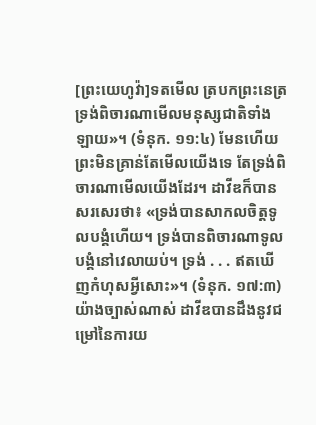[ព្រះយេហូវ៉ា]ទតមើល ត្របកព្រះនេត្រទ្រង់ពិចារណាមើលមនុស្សជាតិទាំងឡាយ»។ (ទំនុក. ១១:៤) មែនហើយ ព្រះមិនគ្រាន់តែមើលយើងទេ តែទ្រង់ពិចារណាមើលយើងដែរ។ ដាវីឌក៏បានសរសេរថា៖ «ទ្រង់បានសាកលចិត្តទូលបង្គំហើយ។ ទ្រង់បានពិចារណាទូលបង្គំនៅវេលាយប់។ ទ្រង់ . . . ឥតឃើញកំហុសអ្វីសោះ»។ (ទំនុក. ១៧:៣) យ៉ាងច្បាស់ណាស់ ដាវីឌបានដឹងនូវជម្រៅនៃការយ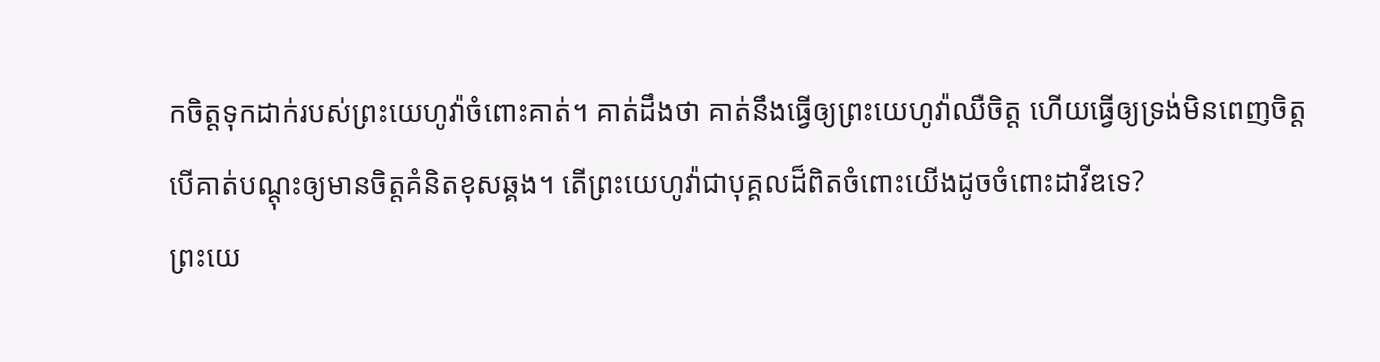កចិត្តទុកដាក់របស់ព្រះយេហូវ៉ាចំពោះគាត់។ គាត់ដឹងថា គាត់នឹងធ្វើឲ្យព្រះយេហូវ៉ាឈឺចិត្ត ហើយធ្វើឲ្យទ្រង់មិនពេញចិត្ត បើគាត់បណ្ដុះឲ្យមានចិត្តគំនិតខុសឆ្គង។ តើព្រះយេហូវ៉ាជាបុគ្គលដ៏ពិតចំពោះយើងដូចចំពោះដាវីឌទេ?
ព្រះយេ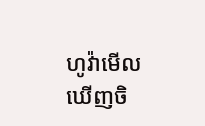ហូវ៉ាមើលឃើញចិ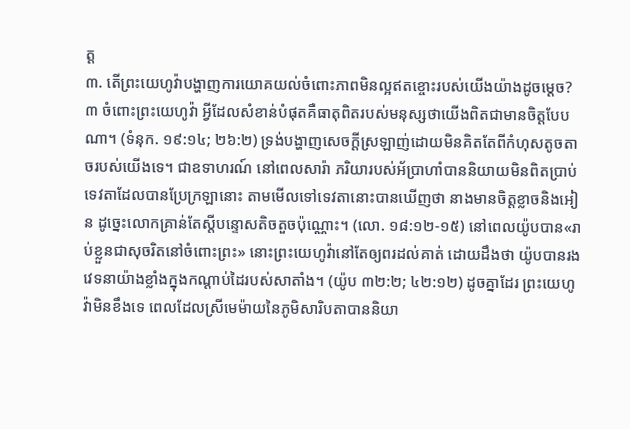ត្ត
៣. តើព្រះយេហូវ៉ាបង្ហាញការយោគយល់ចំពោះភាពមិនល្អឥតខ្ចោះរបស់យើងយ៉ាងដូចម្ដេច?
៣ ចំពោះព្រះយេហូវ៉ា អ្វីដែលសំខាន់បំផុតគឺធាតុពិតរបស់មនុស្សថាយើងពិតជាមានចិត្តបែបណា។ (ទំនុក. ១៩:១៤; ២៦:២) ទ្រង់បង្ហាញសេចក្ដីស្រឡាញ់ដោយមិនគិតតែពីកំហុសតូចតាចរបស់យើងទេ។ ជាឧទាហរណ៍ នៅពេលសារ៉ា ភរិយារបស់អ័ប្រាហាំបាននិយាយមិនពិតប្រាប់ទេវតាដែលបានប្រែក្រឡានោះ តាមមើលទៅទេវតានោះបានឃើញថា នាងមានចិត្តខ្លាចនិងអៀន ដូច្នេះលោកគ្រាន់តែស្តីបន្ទោសតិចតួចប៉ុណ្ណោះ។ (លោ. ១៨:១២-១៥) នៅពេលយ៉ូបបាន«រាប់ខ្លួនជាសុចរិតនៅចំពោះព្រះ» នោះព្រះយេហូវ៉ានៅតែឲ្យពរដល់គាត់ ដោយដឹងថា យ៉ូបបានរងវេទនាយ៉ាងខ្លាំងក្នុងកណ្ដាប់ដៃរបស់សាតាំង។ (យ៉ូប ៣២:២; ៤២:១២) ដូចគ្នាដែរ ព្រះយេហូវ៉ាមិនខឹងទេ ពេលដែលស្រីមេម៉ាយនៃភូមិសារិបតាបាននិយា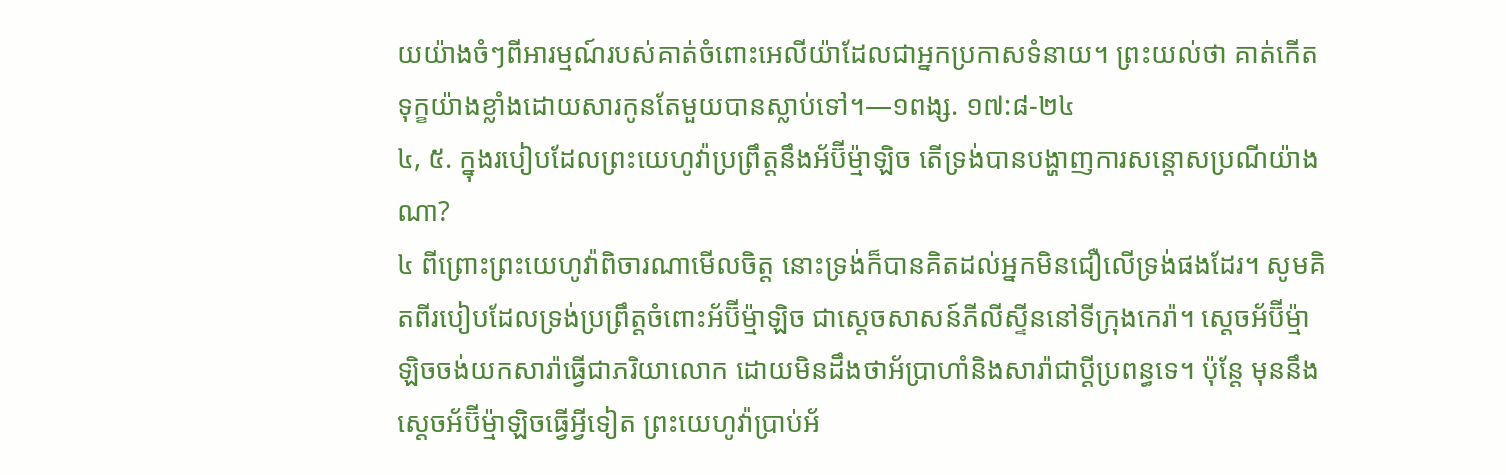យយ៉ាងចំៗពីអារម្មណ៍របស់គាត់ចំពោះអេលីយ៉ាដែលជាអ្នកប្រកាសទំនាយ។ ព្រះយល់ថា គាត់កើតទុក្ខយ៉ាងខ្លាំងដោយសារកូនតែមួយបានស្លាប់ទៅ។—១ពង្ស. ១៧:៨-២៤
៤, ៥. ក្នុងរបៀបដែលព្រះយេហូវ៉ាប្រព្រឹត្តនឹងអ័ប៊ីម្ម៉ាឡិច តើទ្រង់បានបង្ហាញការសន្ដោសប្រណីយ៉ាងណា?
៤ ពីព្រោះព្រះយេហូវ៉ាពិចារណាមើលចិត្ត នោះទ្រង់ក៏បានគិតដល់អ្នកមិនជឿលើទ្រង់ផងដែរ។ សូមគិតពីរបៀបដែលទ្រង់ប្រព្រឹត្តចំពោះអ័ប៊ីម្ម៉ាឡិច ជាស្តេចសាសន៍ភីលីស្ទីននៅទីក្រុងកេរ៉ា។ ស្តេចអ័ប៊ីម្ម៉ាឡិចចង់យកសារ៉ាធ្វើជាភរិយាលោក ដោយមិនដឹងថាអ័ប្រាហាំនិងសារ៉ាជាប្ដីប្រពន្ធទេ។ ប៉ុន្តែ មុននឹងស្តេចអ័ប៊ីម្ម៉ាឡិចធ្វើអ្វីទៀត ព្រះយេហូវ៉ាប្រាប់អ័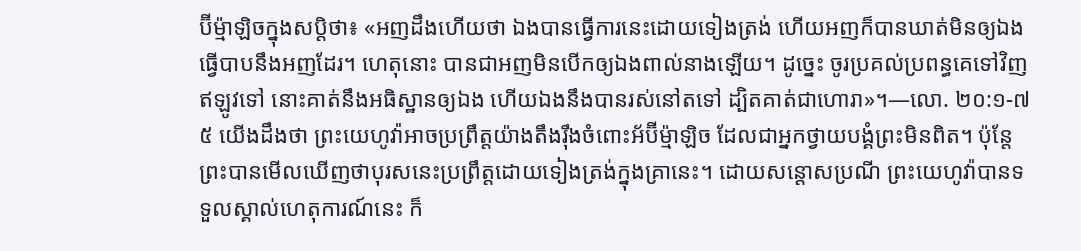ប៊ីម្ម៉ាឡិចក្នុងសប្ដិថា៖ «អញដឹងហើយថា ឯងបានធ្វើការនេះដោយទៀងត្រង់ ហើយអញក៏បានឃាត់មិនឲ្យឯងធ្វើបាបនឹងអញដែរ។ ហេតុនោះ បានជាអញមិនបើកឲ្យឯងពាល់នាងឡើយ។ ដូច្នេះ ចូរប្រគល់ប្រពន្ធគេទៅវិញឥឡូវទៅ នោះគាត់នឹងអធិស្ឋានឲ្យឯង ហើយឯងនឹងបានរស់នៅតទៅ ដ្បិតគាត់ជាហោរា»។—លោ. ២០:១-៧
៥ យើងដឹងថា ព្រះយេហូវ៉ាអាចប្រព្រឹត្តយ៉ាងតឹងរ៉ឹងចំពោះអ័ប៊ីម្ម៉ាឡិច ដែលជាអ្នកថ្វាយបង្គំព្រះមិនពិត។ ប៉ុន្តែ ព្រះបានមើលឃើញថាបុរសនេះប្រព្រឹត្តដោយទៀងត្រង់ក្នុងគ្រានេះ។ ដោយសន្ដោសប្រណី ព្រះយេហូវ៉ាបានទទួលស្គាល់ហេតុការណ៍នេះ ក៏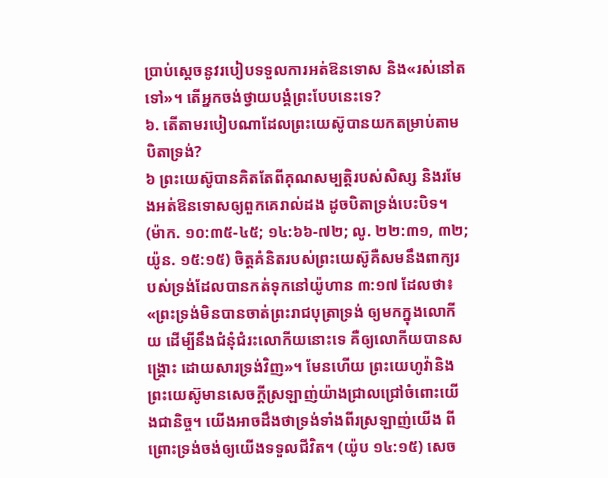ប្រាប់ស្តេចនូវរបៀបទទួលការអត់ឱនទោស និង«រស់នៅតទៅ»។ តើអ្នកចង់ថ្វាយបង្គំព្រះបែបនេះទេ?
៦. តើតាមរបៀបណាដែលព្រះយេស៊ូបានយកតម្រាប់តាមបិតាទ្រង់?
៦ ព្រះយេស៊ូបានគិតតែពីគុណសម្បត្ដិរបស់សិស្ស និងរមែងអត់ឱនទោសឲ្យពួកគេរាល់ដង ដូចបិតាទ្រង់បេះបិទ។ (ម៉ាក. ១០:៣៥-៤៥; ១៤:៦៦-៧២; លូ. ២២:៣១, ៣២; យ៉ូន. ១៥:១៥) ចិត្តគំនិតរបស់ព្រះយេស៊ូគឺសមនឹងពាក្យរបស់ទ្រង់ដែលបានកត់ទុកនៅយ៉ូហាន ៣:១៧ ដែលថា៖ «ព្រះទ្រង់មិនបានចាត់ព្រះរាជបុត្រាទ្រង់ ឲ្យមកក្នុងលោកីយ ដើម្បីនឹងជំនុំជំរះលោកីយនោះទេ គឺឲ្យលោកីយបានសង្គ្រោះ ដោយសារទ្រង់វិញ»។ មែនហើយ ព្រះយេហូវ៉ានិងព្រះយេស៊ូមានសេចក្ដីស្រឡាញ់យ៉ាងជ្រាលជ្រៅចំពោះយើងជានិច្ច។ យើងអាចដឹងថាទ្រង់ទាំងពីរស្រឡាញ់យើង ពីព្រោះទ្រង់ចង់ឲ្យយើងទទួលជីវិត។ (យ៉ូប ១៤:១៥) សេច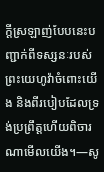ក្ដីស្រឡាញ់បែបនេះបញ្ជាក់ពីទស្សនៈរបស់ព្រះយេហូវ៉ាចំពោះយើង និងពីរបៀបដែលទ្រង់ប្រព្រឹត្តហើយពិចារណាមើលយើង។—សូ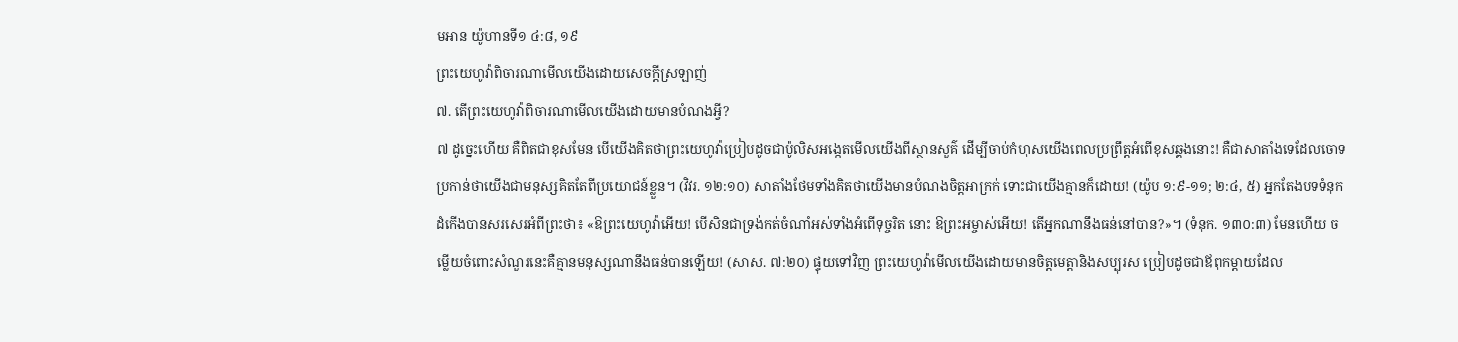មអាន យ៉ូហានទី១ ៤:៨, ១៩
ព្រះយេហូវ៉ាពិចារណាមើលយើងដោយសេចក្ដីស្រឡាញ់
៧. តើព្រះយេហូវ៉ាពិចារណាមើលយើងដោយមានបំណងអ្វី?
៧ ដូច្នេះហើយ គឺពិតជាខុសមែន បើយើងគិតថាព្រះយេហូវ៉ាប្រៀបដូចជាប៉ូលិសអង្កេតមើលយើងពីស្ថានសួគ៌ ដើម្បីចាប់កំហុសយើងពេលប្រព្រឹត្តអំពើខុសឆ្គងនោះ! គឺជាសាតាំងទេដែលចោទប្រកាន់ថាយើងជាមនុស្សគិតតែពីប្រយោជន៍ខ្លួន។ (វិវរ. ១២:១០) សាតាំងថែមទាំងគិតថាយើងមានបំណងចិត្តអាក្រក់ ទោះជាយើងគ្មានក៏ដោយ! (យ៉ូប ១:៩-១១; ២:៤, ៥) អ្នកតែងបទទំនុកដំកើងបានសរសេរអំពីព្រះថា៖ «ឱព្រះយេហូវ៉ាអើយ! បើសិនជាទ្រង់កត់ចំណាំអស់ទាំងអំពើទុច្ចរិត នោះ ឱព្រះអម្ចាស់អើយ! តើអ្នកណានឹងធន់នៅបាន?»។ (ទំនុក. ១៣០:៣) មែនហើយ ចម្លើយចំពោះសំណួរនេះគឺគ្មានមនុស្សណានឹងធន់បានឡើយ! (សាស. ៧:២០) ផ្ទុយទៅវិញ ព្រះយេហូវ៉ាមើលយើងដោយមានចិត្តមេត្ដានិងសប្បុរស ប្រៀបដូចជាឪពុកម្ដាយដែល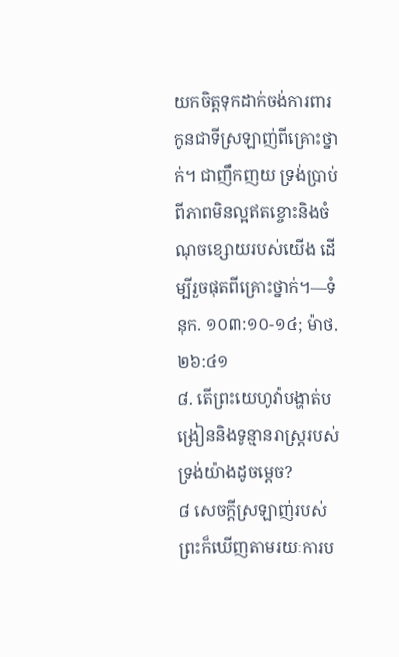យកចិត្តទុកដាក់ចង់ការពារកូនជាទីស្រឡាញ់ពីគ្រោះថ្នាក់។ ជាញឹកញយ ទ្រង់ប្រាប់ពីភាពមិនល្អឥតខ្ចោះនិងចំណុចខ្សោយរបស់យើង ដើម្បីរួចផុតពីគ្រោះថ្នាក់។—ទំនុក. ១០៣:១០-១៤; ម៉ាថ. ២៦:៤១
៨. តើព្រះយេហូវ៉ាបង្ហាត់បង្រៀននិងទូន្មានរាស្ត្ររបស់ទ្រង់យ៉ាងដូចម្ដេច?
៨ សេចក្ដីស្រឡាញ់របស់ព្រះក៏ឃើញតាមរយៈការប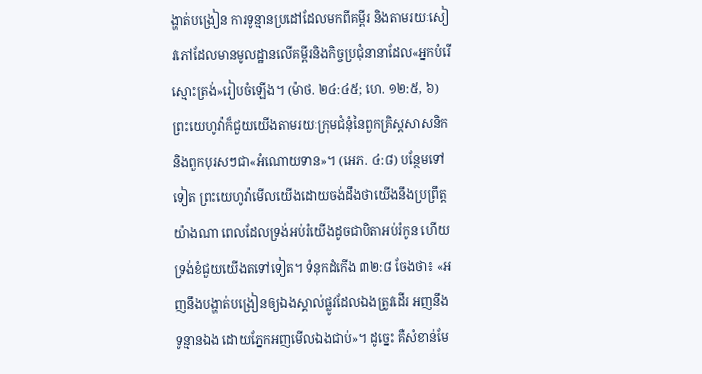ង្ហាត់បង្រៀន ការទូន្មានប្រដៅដែលមកពីគម្ពីរ និងតាមរយៈសៀវភៅដែលមានមូលដ្ឋានលើគម្ពីរនិងកិច្ចប្រជុំនានាដែល«អ្នកបំរើស្មោះត្រង់»រៀបចំឡើង។ (ម៉ាថ. ២៤:៤៥; ហេ. ១២:៥, ៦) ព្រះយេហូវ៉ាក៏ជួយយើងតាមរយៈក្រុមជំនុំនៃពួកគ្រិស្តសាសនិកនិងពួកបុរសៗជា«អំណោយទាន»។ (អេភ. ៤:៨) បន្ថែមទៅទៀត ព្រះយេហូវ៉ាមើលយើងដោយចង់ដឹងថាយើងនឹងប្រព្រឹត្តយ៉ាងណា ពេលដែលទ្រង់អប់រំយើងដូចជាបិតាអប់រំកូន ហើយទ្រង់ខំជួយយើងតទៅទៀត។ ទំនុកដំកើង ៣២:៨ ចែងថា៖ «អញនឹងបង្ហាត់បង្រៀនឲ្យឯងស្គាល់ផ្លូវដែលឯងត្រូវដើរ អញនឹងទូន្មានឯង ដោយភ្នែកអញមើលឯងជាប់»។ ដូច្នេះ គឺសំខាន់មែ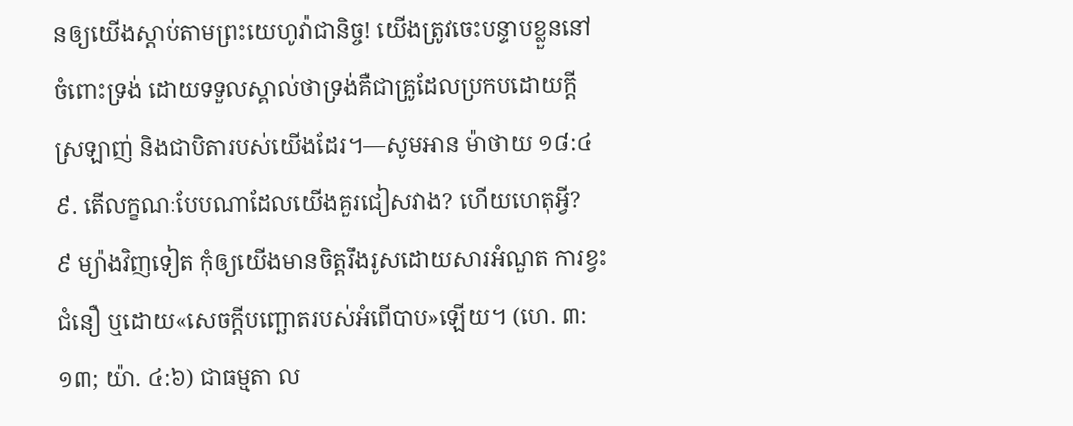នឲ្យយើងស្ដាប់តាមព្រះយេហូវ៉ាជានិច្ច! យើងត្រូវចេះបន្ទាបខ្លួននៅចំពោះទ្រង់ ដោយទទួលស្គាល់ថាទ្រង់គឺជាគ្រូដែលប្រកបដោយក្ដីស្រឡាញ់ និងជាបិតារបស់យើងដែរ។—សូមអាន ម៉ាថាយ ១៨:៤
៩. តើលក្ខណៈបែបណាដែលយើងគួរជៀសវាង? ហើយហេតុអ្វី?
៩ ម្យ៉ាងវិញទៀត កុំឲ្យយើងមានចិត្តរឹងរូសដោយសារអំណួត ការខ្វះជំនឿ ឬដោយ«សេចក្ដីបញ្ឆោតរបស់អំពើបាប»ឡើយ។ (ហេ. ៣:១៣; យ៉ា. ៤:៦) ជាធម្មតា ល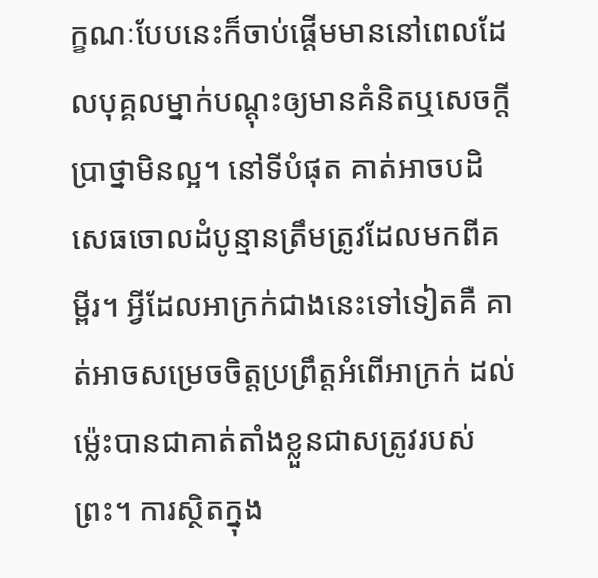ក្ខណៈបែបនេះក៏ចាប់ផ្ដើមមាននៅពេលដែលបុគ្គលម្នាក់បណ្ដុះឲ្យមានគំនិតឬសេចក្ដីប្រាថ្នាមិនល្អ។ នៅទីបំផុត គាត់អាចបដិសេធចោលដំបូន្មានត្រឹមត្រូវដែលមកពីគម្ពីរ។ អ្វីដែលអាក្រក់ជាងនេះទៅទៀតគឺ គាត់អាចសម្រេចចិត្តប្រព្រឹត្តអំពើអាក្រក់ ដល់ម្ល៉េះបានជាគាត់តាំងខ្លួនជាសត្រូវរបស់ព្រះ។ ការស្ថិតក្នុង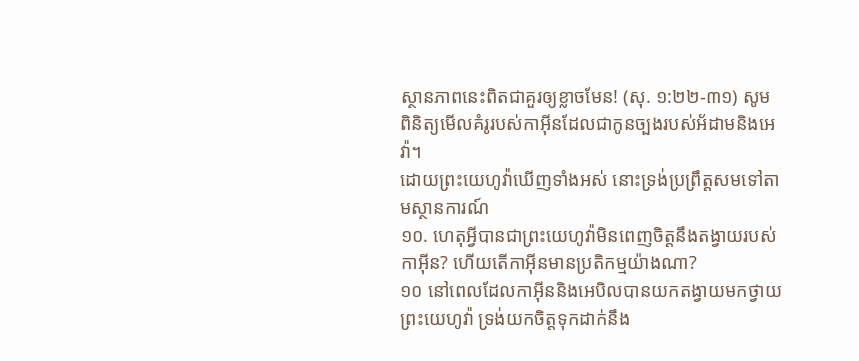ស្ថានភាពនេះពិតជាគួរឲ្យខ្លាចមែន! (សុ. ១:២២-៣១) សូមពិនិត្យមើលគំរូរបស់កាអ៊ីនដែលជាកូនច្បងរបស់អ័ដាមនិងអេវ៉ា។
ដោយព្រះយេហូវ៉ាឃើញទាំងអស់ នោះទ្រង់ប្រព្រឹត្តសមទៅតាមស្ថានការណ៍
១០. ហេតុអ្វីបានជាព្រះយេហូវ៉ាមិនពេញចិត្តនឹងតង្វាយរបស់កាអ៊ីន? ហើយតើកាអ៊ីនមានប្រតិកម្មយ៉ាងណា?
១០ នៅពេលដែលកាអ៊ីននិងអេបិលបានយកតង្វាយមកថ្វាយព្រះយេហូវ៉ា ទ្រង់យកចិត្តទុកដាក់នឹង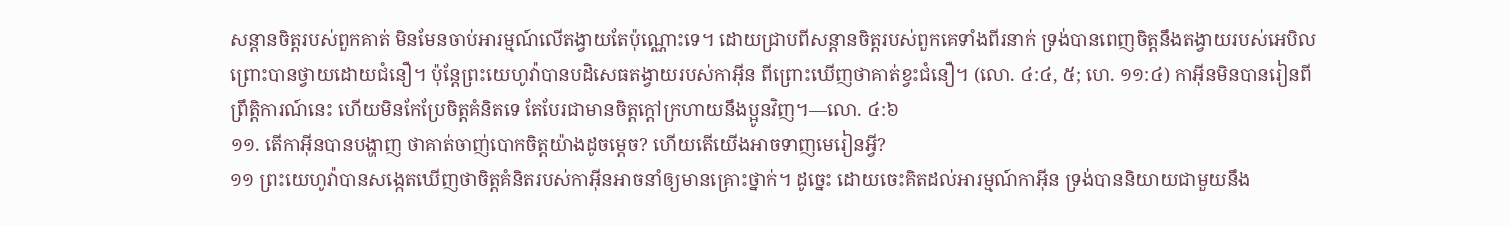សន្ដានចិត្តរបស់ពួកគាត់ មិនមែនចាប់អារម្មណ៍លើតង្វាយតែប៉ុណ្ណោះទេ។ ដោយជ្រាបពីសន្ដានចិត្តរបស់ពួកគេទាំងពីរនាក់ ទ្រង់បានពេញចិត្តនឹងតង្វាយរបស់អេបិល ព្រោះបានថ្វាយដោយជំនឿ។ ប៉ុន្តែព្រះយេហូវ៉ាបានបដិសេធតង្វាយរបស់កាអ៊ីន ពីព្រោះឃើញថាគាត់ខ្វះជំនឿ។ (លោ. ៤:៤, ៥; ហេ. ១១:៤) កាអ៊ីនមិនបានរៀនពីព្រឹត្ដិការណ៍នេះ ហើយមិនកែប្រែចិត្តគំនិតទេ តែបែរជាមានចិត្តក្ដៅក្រហាយនឹងប្អូនវិញ។—លោ. ៤:៦
១១. តើកាអ៊ីនបានបង្ហាញ ថាគាត់ចាញ់បោកចិត្តយ៉ាងដូចម្ដេច? ហើយតើយើងអាចទាញមេរៀនអ្វី?
១១ ព្រះយេហូវ៉ាបានសង្កេតឃើញថាចិត្តគំនិតរបស់កាអ៊ីនអាចនាំឲ្យមានគ្រោះថ្នាក់។ ដូច្នេះ ដោយចេះគិតដល់អារម្មណ៍កាអ៊ីន ទ្រង់បាននិយាយជាមួយនឹង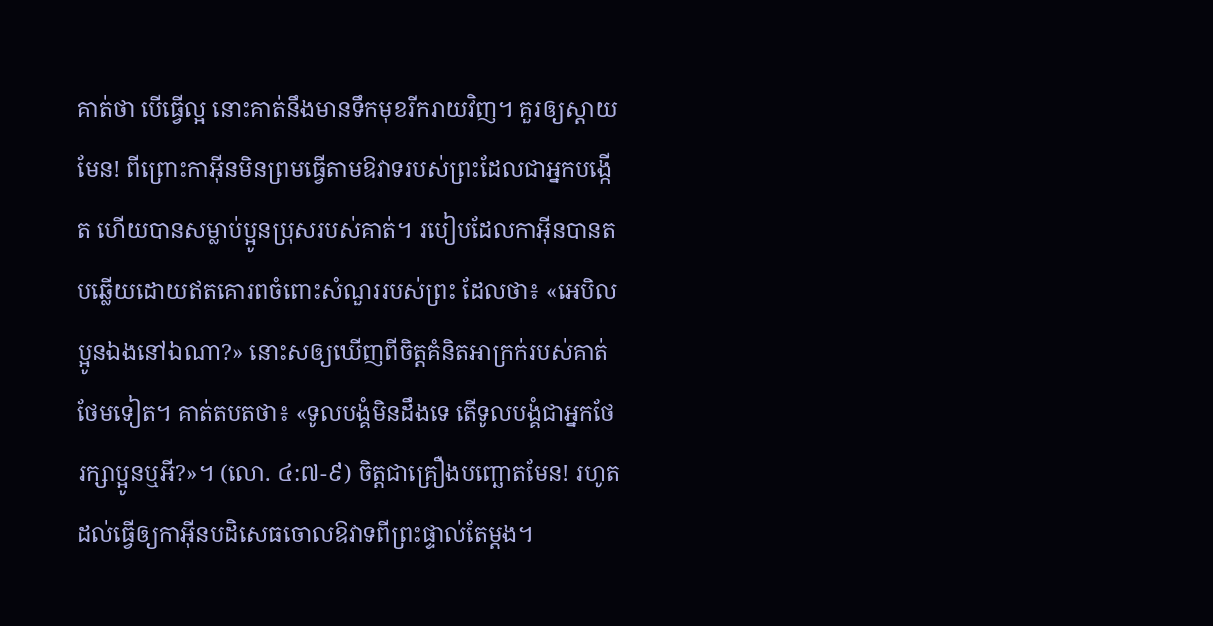គាត់ថា បើធ្វើល្អ នោះគាត់នឹងមានទឹកមុខរីករាយវិញ។ គួរឲ្យស្ដាយមែន! ពីព្រោះកាអ៊ីនមិនព្រមធ្វើតាមឱវាទរបស់ព្រះដែលជាអ្នកបង្កើត ហើយបានសម្លាប់ប្អូនប្រុសរបស់គាត់។ របៀបដែលកាអ៊ីនបានតបឆ្លើយដោយឥតគោរពចំពោះសំណួររបស់ព្រះ ដែលថា៖ «អេបិលប្អូនឯងនៅឯណា?» នោះសឲ្យឃើញពីចិត្តគំនិតអាក្រក់របស់គាត់ថែមទៀត។ គាត់តបតថា៖ «ទូលបង្គំមិនដឹងទេ តើទូលបង្គំជាអ្នកថែរក្សាប្អូនឬអី?»។ (លោ. ៤:៧-៩) ចិត្តជាគ្រឿងបញ្ឆោតមែន! រហូតដល់ធ្វើឲ្យកាអ៊ីនបដិសេធចោលឱវាទពីព្រះផ្ទាល់តែម្ដង។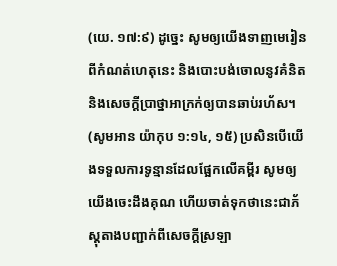(យេ. ១៧:៩) ដូច្នេះ សូមឲ្យយើងទាញមេរៀនពីកំណត់ហេតុនេះ និងបោះបង់ចោលនូវគំនិតនិងសេចក្ដីប្រាថ្នាអាក្រក់ឲ្យបានឆាប់រហ័ស។ (សូមអាន យ៉ាកុប ១:១៤, ១៥) ប្រសិនបើយើងទទួលការទូន្មានដែលផ្អែកលើគម្ពីរ សូមឲ្យយើងចេះដឹងគុណ ហើយចាត់ទុកថានេះជាភ័ស្តុតាងបញ្ជាក់ពីសេចក្ដីស្រឡា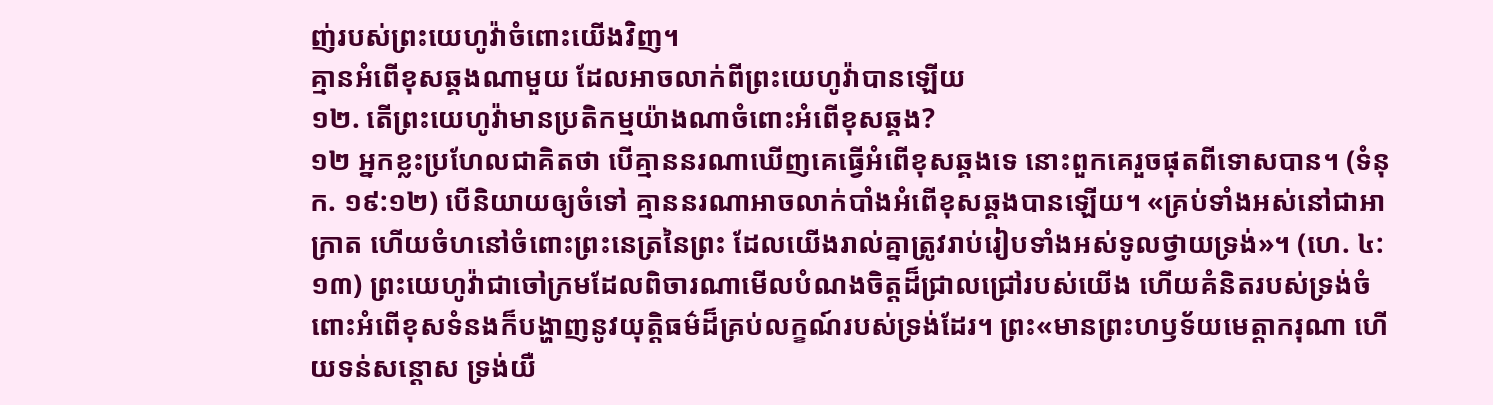ញ់របស់ព្រះយេហូវ៉ាចំពោះយើងវិញ។
គ្មានអំពើខុសឆ្គងណាមួយ ដែលអាចលាក់ពីព្រះយេហូវ៉ាបានឡើយ
១២. តើព្រះយេហូវ៉ាមានប្រតិកម្មយ៉ាងណាចំពោះអំពើខុសឆ្គង?
១២ អ្នកខ្លះប្រហែលជាគិតថា បើគ្មាននរណាឃើញគេធ្វើអំពើខុសឆ្គងទេ នោះពួកគេរួចផុតពីទោសបាន។ (ទំនុក. ១៩:១២) បើនិយាយឲ្យចំទៅ គ្មាននរណាអាចលាក់បាំងអំពើខុសឆ្គងបានឡើយ។ «គ្រប់ទាំងអស់នៅជាអាក្រាត ហើយចំហនៅចំពោះព្រះនេត្រនៃព្រះ ដែលយើងរាល់គ្នាត្រូវរាប់រៀបទាំងអស់ទូលថ្វាយទ្រង់»។ (ហេ. ៤:១៣) ព្រះយេហូវ៉ាជាចៅក្រមដែលពិចារណាមើលបំណងចិត្តដ៏ជ្រាលជ្រៅរបស់យើង ហើយគំនិតរបស់ទ្រង់ចំពោះអំពើខុសទំនងក៏បង្ហាញនូវយុត្ដិធម៌ដ៏គ្រប់លក្ខណ៍របស់ទ្រង់ដែរ។ ព្រះ«មានព្រះហឫទ័យមេត្ដាករុណា ហើយទន់សន្ដោស ទ្រង់យឺ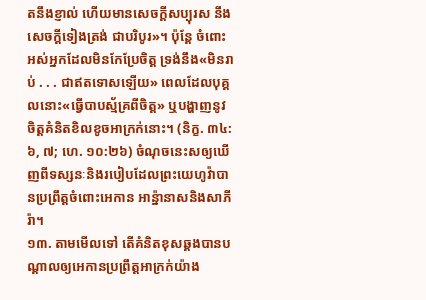តនឹងខ្ញាល់ ហើយមានសេចក្ដីសប្បុរស នឹងសេចក្ដីទៀងត្រង់ ជាបរិបូរ»។ ប៉ុន្តែ ចំពោះអស់អ្នកដែលមិនកែប្រែចិត្ត ទ្រង់នឹង«មិនរាប់ . . . ជាឥតទោសឡើយ» ពេលដែលបុគ្គលនោះ«ធ្វើបាបស្ម័គ្រពីចិត្ត» ឬបង្ហាញនូវចិត្តគំនិតខិលខូចអាក្រក់នោះ។ (និក្ខ. ៣៤:៦, ៧; ហេ. ១០:២៦) ចំណុចនេះសឲ្យឃើញពីទស្សនៈនិងរបៀបដែលព្រះយេហូវ៉ាបានប្រព្រឹត្តចំពោះអេកាន អាន្ន៉ានាសនិងសាភីរ៉ា។
១៣. តាមមើលទៅ តើគំនិតខុសឆ្គងបានបណ្ដាលឲ្យអេកានប្រព្រឹត្តអាក្រក់យ៉ាង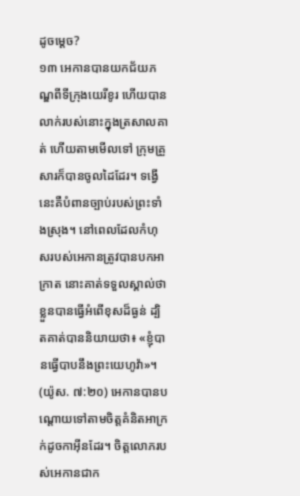ដូចម្ដេច?
១៣ អេកានបានយកជ័យភណ្ឌពីទីក្រុងយេរីខូរ ហើយបានលាក់របស់នោះក្នុងត្រសាលគាត់ ហើយតាមមើលទៅ ក្រុមគ្រួសារក៏បានចូលដៃដែរ។ ទង្វើនេះគឺបំពានច្បាប់របស់ព្រះទាំងស្រុង។ នៅពេលដែលកំហុសរបស់អេកានត្រូវបានបកអាក្រាត នោះគាត់ទទួលស្គាល់ថាខ្លួនបានធ្វើអំពើខុសដ៏ធ្ងន់ ដ្បិតគាត់បាននិយាយថា៖ «ខ្ញុំបានធ្វើបាបនឹងព្រះយេហូវ៉ា»។ (យ៉ូស. ៧:២០) អេកានបានបណ្ដោយទៅតាមចិត្តគំនិតអាក្រក់ដូចកាអ៊ីនដែរ។ ចិត្តលោភរបស់អេកានជាក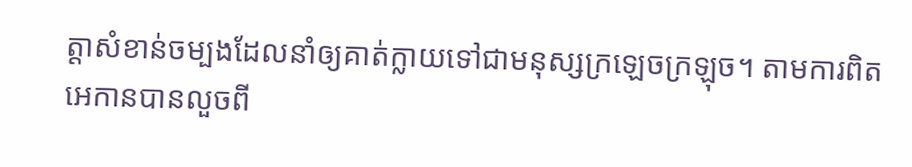ត្ដាសំខាន់ចម្បងដែលនាំឲ្យគាត់ក្លាយទៅជាមនុស្សក្រឡេចក្រឡុច។ តាមការពិតអេកានបានលួចពី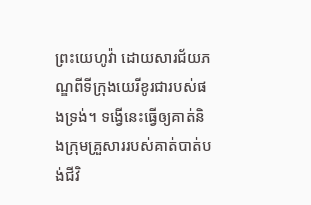ព្រះយេហូវ៉ា ដោយសារជ័យភណ្ឌពីទីក្រុងយេរីខូរជារបស់ផងទ្រង់។ ទង្វើនេះធ្វើឲ្យគាត់និងក្រុមគ្រួសាររបស់គាត់បាត់បង់ជីវិ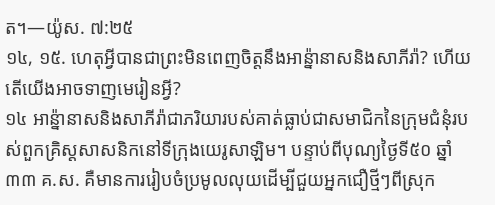ត។—យ៉ូស. ៧:២៥
១៤, ១៥. ហេតុអ្វីបានជាព្រះមិនពេញចិត្តនឹងអាន្ន៉ានាសនិងសាភីរ៉ា? ហើយតើយើងអាចទាញមេរៀនអ្វី?
១៤ អាន្ន៉ានាសនិងសាភីរ៉ាជាភរិយារបស់គាត់ធ្លាប់ជាសមាជិកនៃក្រុមជំនុំរបស់ពួកគ្រិស្តសាសនិកនៅទីក្រុងយេរូសាឡិម។ បន្ទាប់ពីបុណ្យថ្ងៃទី៥០ ឆ្នាំ៣៣ គ.ស. គឺមានការរៀបចំប្រមូលលុយដើម្បីជួយអ្នកជឿថ្មីៗពីស្រុក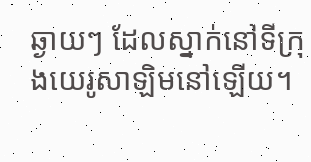ឆ្ងាយៗ ដែលស្នាក់នៅទីក្រុងយេរូសាឡិមនៅឡើយ។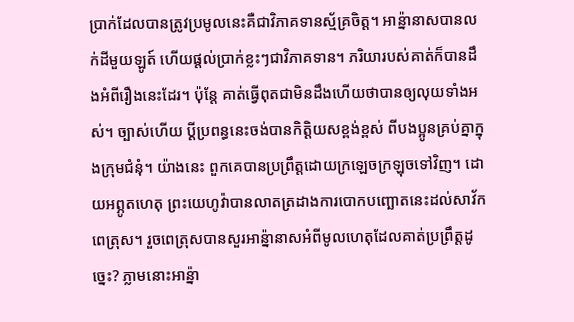ប្រាក់ដែលបានត្រូវប្រមូលនេះគឺជាវិភាគទានស្ម័គ្រចិត្ត។ អាន្ន៉ានាសបានលក់ដីមួយឡូត៍ ហើយផ្ដល់ប្រាក់ខ្លះៗជាវិភាគទាន។ ភរិយារបស់គាត់ក៏បានដឹងអំពីរឿងនេះដែរ។ ប៉ុន្តែ គាត់ធ្វើពុតជាមិនដឹងហើយថាបានឲ្យលុយទាំងអស់។ ច្បាស់ហើយ ប្ដីប្រពន្ធនេះចង់បានកិត្ដិយសខ្ពង់ខ្ពស់ ពីបងប្អូនគ្រប់គ្នាក្នុងក្រុមជំនុំ។ យ៉ាងនេះ ពួកគេបានប្រព្រឹត្តដោយក្រឡេចក្រឡុចទៅវិញ។ ដោយអព្ភូតហេតុ ព្រះយេហូវ៉ាបានលាតត្រដាងការបោកបញ្ឆោតនេះដល់សាវ័កពេត្រុស។ រួចពេត្រុសបានសួរអាន្ន៉ានាសអំពីមូលហេតុដែលគាត់ប្រព្រឹត្តដូច្នេះ? ភ្លាមនោះអាន្ន៉ា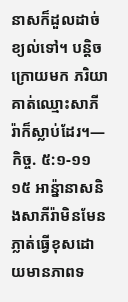នាសក៏ដួលដាច់ខ្យល់ទៅ។ បន្ដិចក្រោយមក ភរិយាគាត់ឈ្មោះសាភីរ៉ាក៏ស្លាប់ដែរ។—កិច្ច. ៥:១-១១
១៥ អាន្ន៉ានាសនិងសាភីរ៉ាមិនមែនភ្លាត់ធ្វើខុសដោយមានភាពទ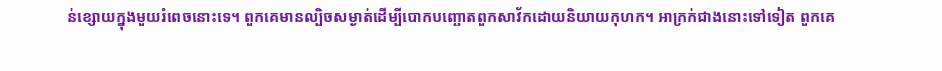ន់ខ្សោយក្នុងមួយរំពេចនោះទេ។ ពួកគេមានល្បិចសម្ងាត់ដើម្បីបោកបញ្ឆោតពួកសាវ័កដោយនិយាយកុហក។ អាក្រក់ជាងនោះទៅទៀត ពួកគេ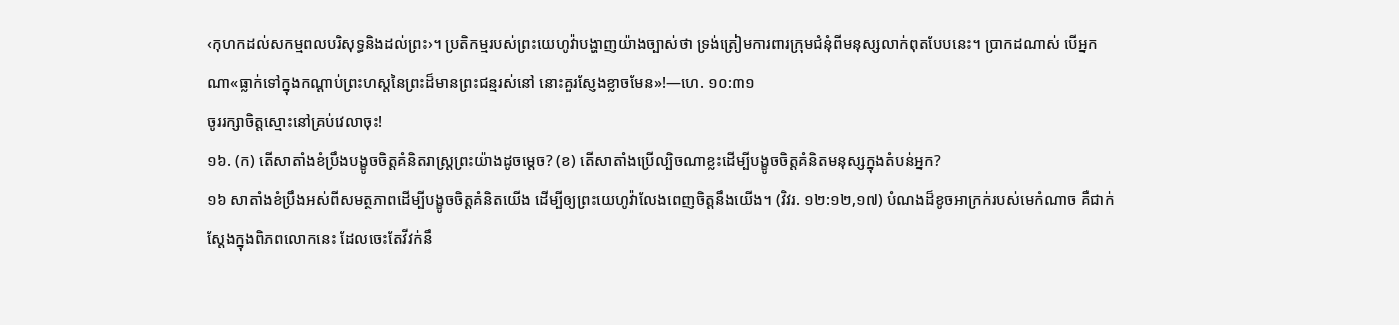‹កុហកដល់សកម្មពលបរិសុទ្ធនិងដល់ព្រះ›។ ប្រតិកម្មរបស់ព្រះយេហូវ៉ាបង្ហាញយ៉ាងច្បាស់ថា ទ្រង់ត្រៀមការពារក្រុមជំនុំពីមនុស្សលាក់ពុតបែបនេះ។ ប្រាកដណាស់ បើអ្នកណា«ធ្លាក់ទៅក្នុងកណ្ដាប់ព្រះហស្តនៃព្រះដ៏មានព្រះជន្មរស់នៅ នោះគួរស្ញែងខ្លាចមែន»!—ហេ. ១០:៣១
ចូររក្សាចិត្តស្មោះនៅគ្រប់វេលាចុះ!
១៦. (ក) តើសាតាំងខំប្រឹងបង្ខូចចិត្តគំនិតរាស្ត្រព្រះយ៉ាងដូចម្ដេច? (ខ) តើសាតាំងប្រើល្បិចណាខ្លះដើម្បីបង្ខូចចិត្តគំនិតមនុស្សក្នុងតំបន់អ្នក?
១៦ សាតាំងខំប្រឹងអស់ពីសមត្ថភាពដើម្បីបង្ខូចចិត្តគំនិតយើង ដើម្បីឲ្យព្រះយេហូវ៉ាលែងពេញចិត្តនឹងយើង។ (វិវរ. ១២:១២,១៧) បំណងដ៏ខូចអាក្រក់របស់មេកំណាច គឺជាក់ស្តែងក្នុងពិភពលោកនេះ ដែលចេះតែវីវក់នឹ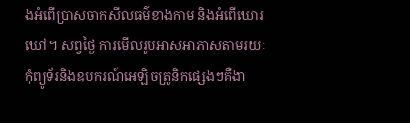ងអំពើប្រាសចាកសីលធម៌ខាងកាម និងអំពើឃោរឃៅ។ សព្វថ្ងៃ ការមើលរូបអាសអាភាសតាមរយៈកុំព្យូទ័រនិងឧបករណ៍អេឡិចត្រូនិកផ្សេងៗគឺងា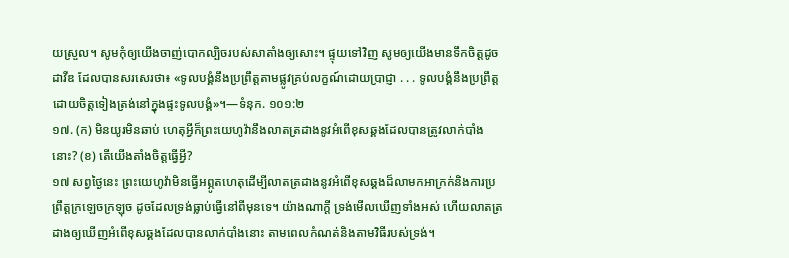យស្រួល។ សូមកុំឲ្យយើងចាញ់បោកល្បិចរបស់សាតាំងឲ្យសោះ។ ផ្ទុយទៅវិញ សូមឲ្យយើងមានទឹកចិត្តដូចដាវីឌ ដែលបានសរសេរថា៖ «ទូលបង្គំនឹងប្រព្រឹត្តតាមផ្លូវគ្រប់លក្ខណ៍ដោយប្រាជ្ញា . . . ទូលបង្គំនឹងប្រព្រឹត្តដោយចិត្តទៀងត្រង់នៅក្នុងផ្ទះទូលបង្គំ»។—ទំនុក. ១០១:២
១៧. (ក) មិនយូរមិនឆាប់ ហេតុអ្វីក៏ព្រះយេហូវ៉ានឹងលាតត្រដាងនូវអំពើខុសឆ្គងដែលបានត្រូវលាក់បាំងនោះ? (ខ) តើយើងតាំងចិត្តធ្វើអ្វី?
១៧ សព្វថ្ងៃនេះ ព្រះយេហូវ៉ាមិនធ្វើអព្ភូតហេតុដើម្បីលាតត្រដាងនូវអំពើខុសឆ្គងដ៏លាមកអាក្រក់និងការប្រព្រឹត្តក្រឡេចក្រឡុច ដូចដែលទ្រង់ធ្លាប់ធ្វើនៅពីមុនទេ។ យ៉ាងណាក្ដី ទ្រង់មើលឃើញទាំងអស់ ហើយលាតត្រដាងឲ្យឃើញអំពើខុសឆ្គងដែលបានលាក់បាំងនោះ តាមពេលកំណត់និងតាមវិធីរបស់ទ្រង់។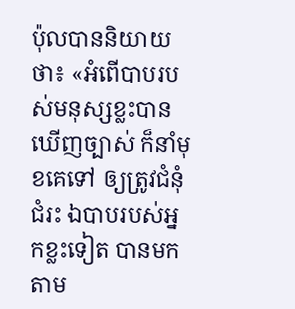ប៉ុលបាននិយាយថា៖ «អំពើបាបរបស់មនុស្សខ្លះបានឃើញច្បាស់ ក៏នាំមុខគេទៅ ឲ្យត្រូវជំនុំជំរះ ឯបាបរបស់អ្នកខ្លះទៀត បានមកតាម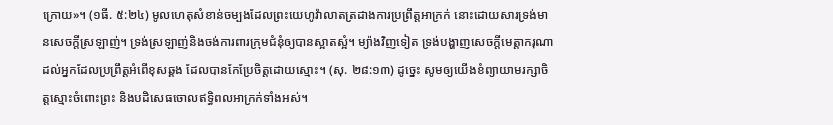ក្រោយ»។ (១ធី. ៥:២៤) មូលហេតុសំខាន់ចម្បងដែលព្រះយេហូវ៉ាលាតត្រដាងការប្រព្រឹត្តអាក្រក់ នោះដោយសារទ្រង់មានសេចក្ដីស្រឡាញ់។ ទ្រង់ស្រឡាញ់និងចង់ការពារក្រុមជំនុំឲ្យបានស្អាតស្អំ។ ម្យ៉ាងវិញទៀត ទ្រង់បង្ហាញសេចក្ដីមេត្ដាករុណាដល់អ្នកដែលប្រព្រឹត្តអំពើខុសឆ្គង ដែលបានកែប្រែចិត្តដោយស្មោះ។ (សុ. ២៨:១៣) ដូច្នេះ សូមឲ្យយើងខំព្យាយាមរក្សាចិត្តស្មោះចំពោះព្រះ និងបដិសេធចោលឥទ្ធិពលអាក្រក់ទាំងអស់។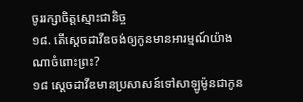ចូររក្សាចិត្តស្មោះជានិច្ច
១៨. តើស្តេចដាវីឌចង់ឲ្យកូនមានអារម្មណ៍យ៉ាងណាចំពោះព្រះ?
១៨ ស្តេចដាវីឌមានប្រសាសន៍ទៅសាឡូម៉ូនជាកូន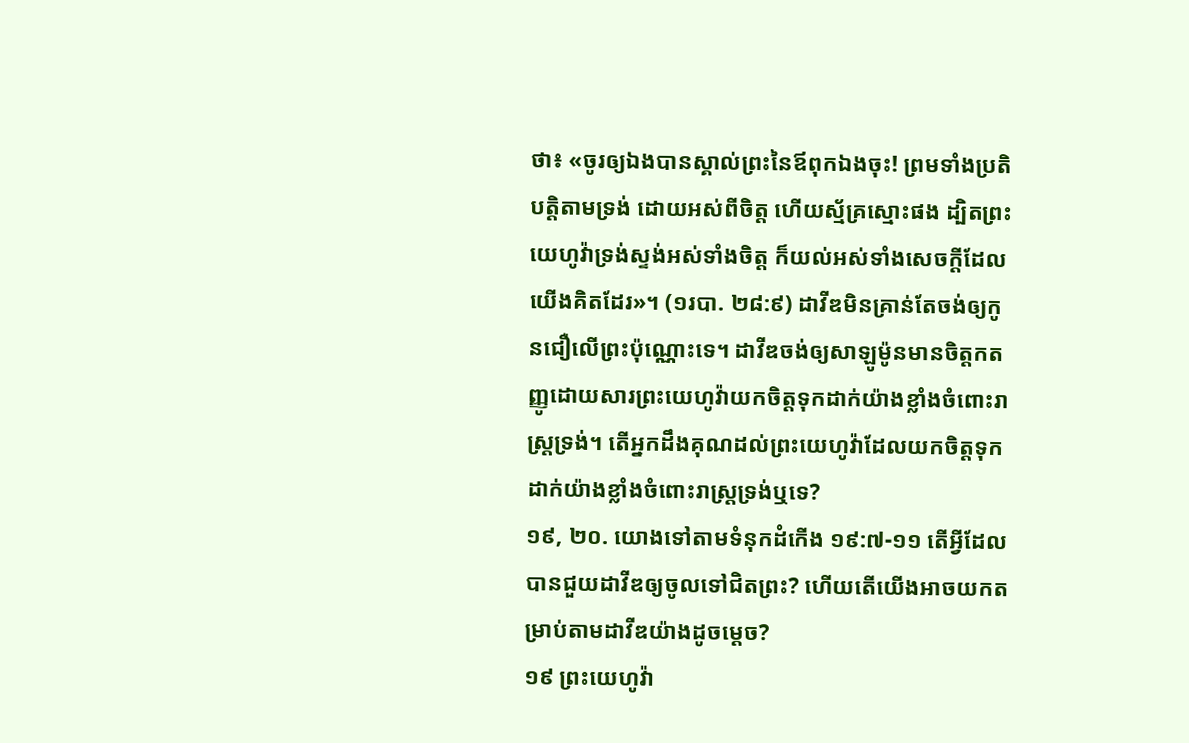ថា៖ «ចូរឲ្យឯងបានស្គាល់ព្រះនៃឪពុកឯងចុះ! ព្រមទាំងប្រតិបត្ដិតាមទ្រង់ ដោយអស់ពីចិត្ត ហើយស្ម័គ្រស្មោះផង ដ្បិតព្រះយេហូវ៉ាទ្រង់ស្ទង់អស់ទាំងចិត្ត ក៏យល់អស់ទាំងសេចក្ដីដែលយើងគិតដែរ»។ (១របា. ២៨:៩) ដាវីឌមិនគ្រាន់តែចង់ឲ្យកូនជឿលើព្រះប៉ុណ្ណោះទេ។ ដាវីឌចង់ឲ្យសាឡូម៉ូនមានចិត្តកតញ្ញូដោយសារព្រះយេហូវ៉ាយកចិត្តទុកដាក់យ៉ាងខ្លាំងចំពោះរាស្ត្រទ្រង់។ តើអ្នកដឹងគុណដល់ព្រះយេហូវ៉ាដែលយកចិត្តទុកដាក់យ៉ាងខ្លាំងចំពោះរាស្ត្រទ្រង់ឬទេ?
១៩, ២០. យោងទៅតាមទំនុកដំកើង ១៩:៧-១១ តើអ្វីដែលបានជួយដាវីឌឲ្យចូលទៅជិតព្រះ? ហើយតើយើងអាចយកតម្រាប់តាមដាវីឌយ៉ាងដូចម្ដេច?
១៩ ព្រះយេហូវ៉ា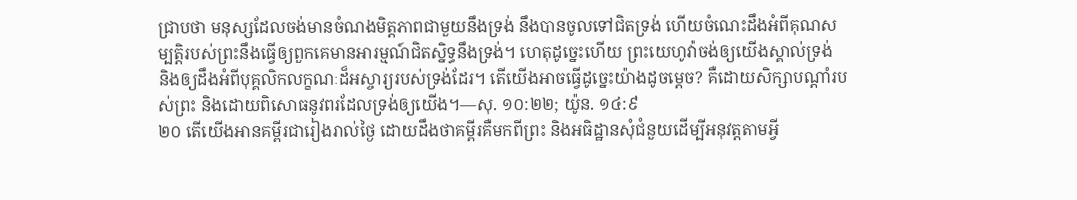ជ្រាបថា មនុស្សដែលចង់មានចំណងមិត្តភាពជាមួយនឹងទ្រង់ នឹងបានចូលទៅជិតទ្រង់ ហើយចំណេះដឹងអំពីគុណសម្បត្ដិរបស់ព្រះនឹងធ្វើឲ្យពួកគេមានអារម្មណ៍ជិតស្និទ្ធនឹងទ្រង់។ ហេតុដូច្នេះហើយ ព្រះយេហូវ៉ាចង់ឲ្យយើងស្គាល់ទ្រង់ និងឲ្យដឹងអំពីបុគ្គលិកលក្ខណៈដ៏អស្ចារ្យរបស់ទ្រង់ដែរ។ តើយើងអាចធ្វើដូច្នេះយ៉ាងដូចម្ដេច? គឺដោយសិក្សាបណ្ដាំរបស់ព្រះ និងដោយពិសោធនូវពរដែលទ្រង់ឲ្យយើង។—សុ. ១០:២២; យ៉ូន. ១៤:៩
២០ តើយើងអានគម្ពីរជារៀងរាល់ថ្ងៃ ដោយដឹងថាគម្ពីរគឺមកពីព្រះ និងអធិដ្ឋានសុំជំនួយដើម្បីអនុវត្តតាមអ្វី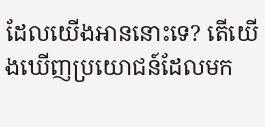ដែលយើងអាននោះទេ? តើយើងឃើញប្រយោជន៍ដែលមក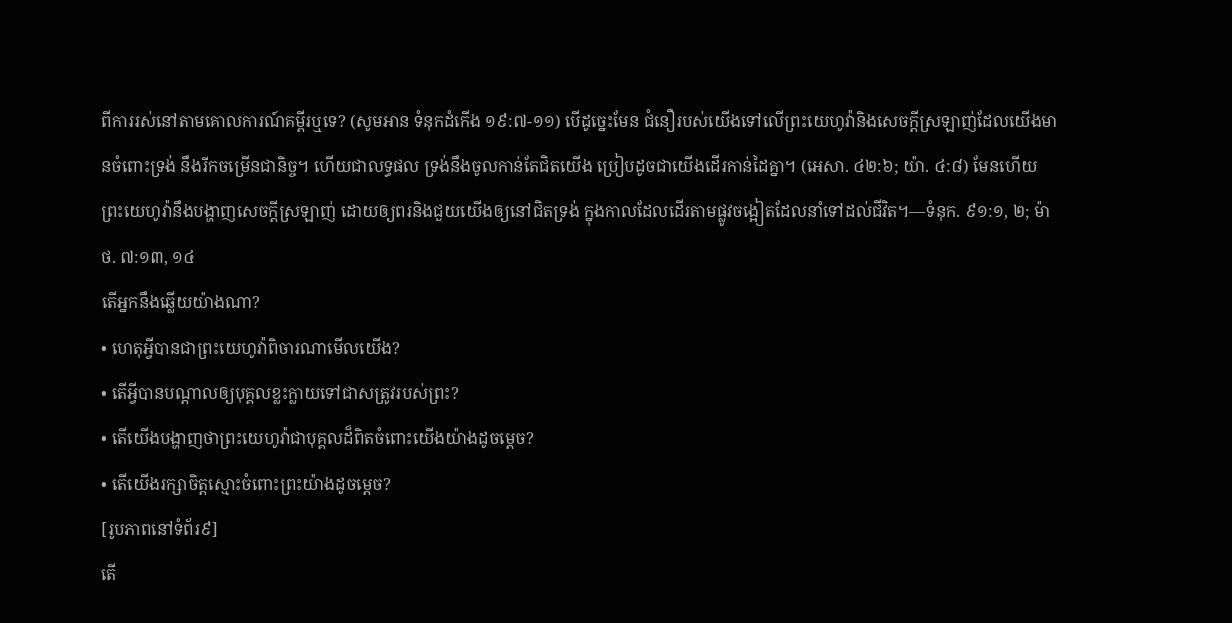ពីការរស់នៅតាមគោលការណ៍គម្ពីរឬទេ? (សូមអាន ទំនុកដំកើង ១៩:៧-១១) បើដូច្នេះមែន ជំនឿរបស់យើងទៅលើព្រះយេហូវ៉ានិងសេចក្ដីស្រឡាញ់ដែលយើងមានចំពោះទ្រង់ នឹងរីកចម្រើនជានិច្ច។ ហើយជាលទ្ធផល ទ្រង់នឹងចូលកាន់តែជិតយើង ប្រៀបដូចជាយើងដើរកាន់ដៃគ្នា។ (អេសា. ៤២:៦; យ៉ា. ៤:៨) មែនហើយ ព្រះយេហូវ៉ានឹងបង្ហាញសេចក្ដីស្រឡាញ់ ដោយឲ្យពរនិងជួយយើងឲ្យនៅជិតទ្រង់ ក្នុងកាលដែលដើរតាមផ្លូវចង្អៀតដែលនាំទៅដល់ជីវិត។—ទំនុក. ៩១:១, ២; ម៉ាថ. ៧:១៣, ១៤
តើអ្នកនឹងឆ្លើយយ៉ាងណា?
• ហេតុអ្វីបានជាព្រះយេហូវ៉ាពិចារណាមើលយើង?
• តើអ្វីបានបណ្ដាលឲ្យបុគ្គលខ្លះក្លាយទៅជាសត្រូវរបស់ព្រះ?
• តើយើងបង្ហាញថាព្រះយេហូវ៉ាជាបុគ្គលដ៏ពិតចំពោះយើងយ៉ាងដូចម្ដេច?
• តើយើងរក្សាចិត្តស្មោះចំពោះព្រះយ៉ាងដូចម្ដេច?
[រូបភាពនៅទំព័រ៩]
តើ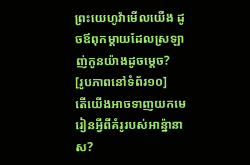ព្រះយេហូវ៉ាមើលយើង ដូចឪពុកម្ដាយដែលស្រឡាញ់កូនយ៉ាងដូចម្ដេច?
[រូបភាពនៅទំព័រ១០]
តើយើងអាចទាញយកមេរៀនអ្វីពីគំរូរបស់អាន្ន៉ានាស?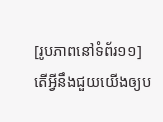[រូបភាពនៅទំព័រ១១]
តើអ្វីនឹងជួយយើងឲ្យប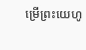ម្រើព្រះយេហូ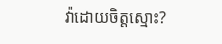វ៉ាដោយចិត្តស្មោះ?